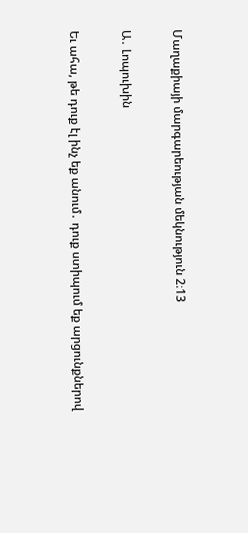Մաղաքիայի մարգարեության մեկնություն 2։13

Ա․ Լոպուխին

Եւ ահա, թե դուք էլ ինչ եք անում․ դուք ստիպում եք արցունքներով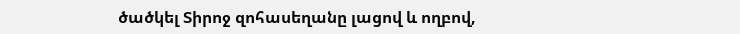ծածկել Տիրոջ զոհասեղանը լացով և ողբով,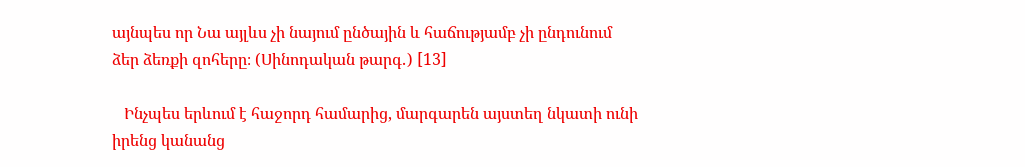այնպես որ Նա այլևս չի նայում ընծային և հաճությամբ չի ընդունում ձեր ձեռքի զոհերը։ (Սինոդական թարգ․) [13]

   Ինչպես երևում է հաջորդ համարից, մարգարեն այստեղ նկատի ունի իրենց կանանց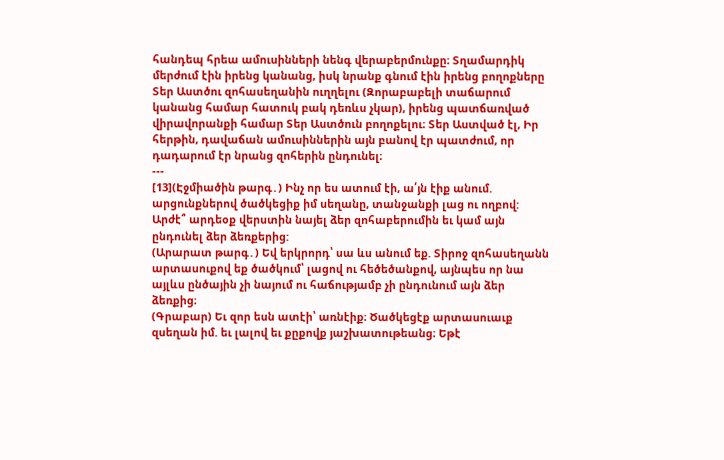հանդեպ հրեա ամուսինների նենգ վերաբերմունքը։ Տղամարդիկ մերժում էին իրենց կանանց, իսկ նրանք գնում էին իրենց բողոքները Տեր Աստծու զոհասեղանին ուղղելու (Զորաբաբելի տաճարում կանանց համար հատուկ բակ դեռևս չկար), իրենց պատճառված վիրավորանքի համար Տեր Աստծուն բողոքելու։ Տեր Աստված էլ, Իր հերթին, դավաճան ամուսիններին այն բանով էր պատժում, որ դադարում էր նրանց զոհերին ընդունել։
---
[13](Էջմիածին թարգ․) Ինչ որ ես ատում էի, ա՛յն էիք անում. արցունքներով ծածկեցիք իմ սեղանը, տանջանքի լաց ու ողբով: Արժէ՞ արդեօք վերստին նայել ձեր զոհաբերումին եւ կամ այն ընդունել ձեր ձեռքերից:
(Արարատ թարգ․) Եվ երկրորդ՝ սա ևս անում եք. Տիրոջ զոհասեղանն արտասուքով եք ծածկում՝ լացով ու հեծեծանքով, այնպես որ նա այլևս ընծային չի նայում ու հաճությամբ չի ընդունում այն ձեր ձեռքից։
(Գրաբար) Եւ զոր եսն ատէի՝ առնէիք։ Ծածկեցէք արտասուաւք զսեղան իմ. եւ լալով եւ քըքովք յաշխատութեանց։ Եթէ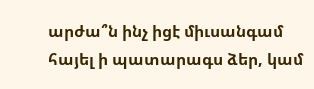արժա՞ն ինչ իցէ միւսանգամ հայել ի պատարագս ձեր, կամ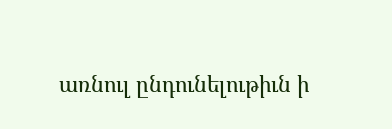առնուլ ընդունելութիւն ի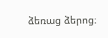ձեռաց ձերոց։